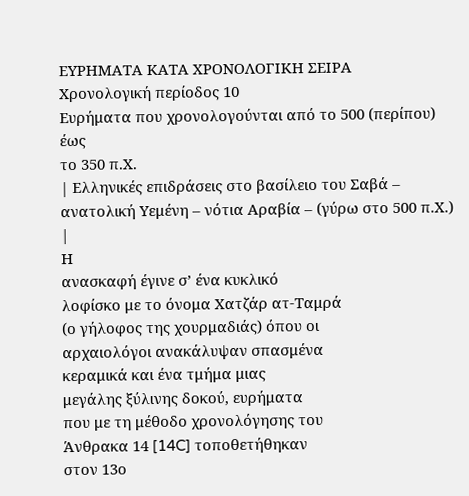ΕΥΡΗΜΑΤΑ ΚΑΤΑ ΧΡΟΝΟΛΟΓΙΚΗ ΣΕΙΡΑ
Χρονολογική περίοδος 10
Ευρήματα που χρονολογούνται από το 500 (περίπου)
έως
το 350 π.Χ.
| Ελληνικές επιδράσεις στο βασίλειο του Σαβά – ανατολική Υεμένη – νότια Αραβία – (γύρω στο 500 π.Χ.) |
Η
ανασκαφή έγινε σ’ ένα κυκλικό
λοφίσκο με το όνομα Χατζάρ ατ-Ταμρά
(ο γήλοφος της χουρμαδιάς) όπου οι
αρχαιολόγοι ανακάλυψαν σπασμένα
κεραμικά και ένα τμήμα μιας
μεγάλης ξύλινης δοκού, ευρήματα
που με τη μέθοδο χρονολόγησης του
Άνθρακα 14 [14C] τοποθετήθηκαν
στον 13ο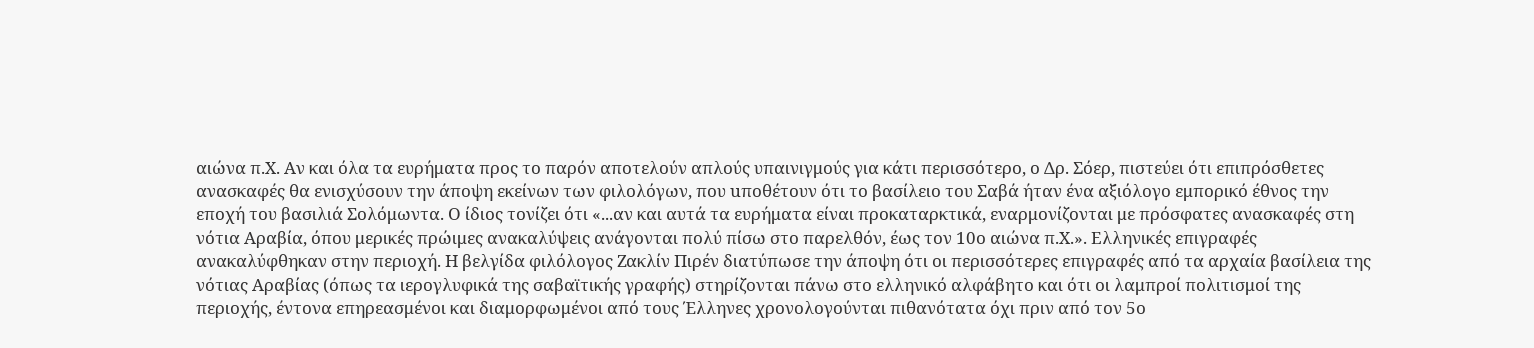αιώνα π.Χ. Αν και όλα τα ευρήματα προς το παρόν αποτελούν απλούς υπαινιγμούς για κάτι περισσότερο, ο Δρ. Σόερ, πιστεύει ότι επιπρόσθετες ανασκαφές θα ενισχύσουν την άποψη εκείνων των φιλολόγων, που uποθέτουν ότι το βασίλειο του Σαβά ήταν ένα αξιόλογο εμπορικό έθνος την εποχή του βασιλιά Σολόμωντα. Ο ίδιος τονίζει ότι «...αν και αυτά τα ευρήματα είναι προκαταρκτικά, εναρμονίζονται με πρόσφατες ανασκαφές στη νότια Αραβία, όπου μερικές πρώιμες ανακαλύψεις ανάγονται πολύ πίσω στο παρελθόν, έως τον 10ο αιώνα π.Χ.». Ελληνικές επιγραφές ανακαλύφθηκαν στην περιοχή. Η βελγίδα φιλόλογος Ζακλίν Πιρέν διατύπωσε την άποψη ότι οι περισσότερες επιγραφές από τα αρχαία βασίλεια της νότιας Αραβίας (όπως τα ιερογλυφικά της σαβαϊτικής γραφής) στηρίζονται πάνω στο ελληνικό αλφάβητο και ότι οι λαμπροί πολιτισμοί της περιοχής, έντονα επηρεασμένοι και διαμορφωμένοι από τους Έλληνες χρονολογούνται πιθανότατα όχι πριν από τον 5ο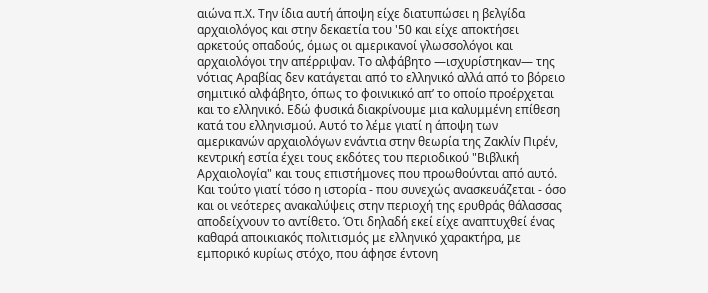αιώνα π.Χ. Την ίδια αυτή άποψη είχε διατυπώσει η βελγίδα αρχαιολόγος και στην δεκαετία του '50 και είχε αποκτήσει αρκετούς οπαδούς, όμως οι αμερικανοί γλωσσολόγοι και αρχαιολόγοι την απέρριψαν. Το αλφάβητο —ισχυρίστηκαν— της νότιας Αραβίας δεν κατάγεται από το ελληνικό αλλά από το βόρειο σημιτικό αλφάβητο, όπως το φοινικικό απ’ το οποίο προέρχεται και το ελληνικό. Εδώ φυσικά διακρίνουμε μια καλυμμένη επίθεση κατά του ελληνισμού. Αυτό το λέμε γιατί η άποψη των αμερικανών αρχαιολόγων ενάντια στην θεωρία της Ζακλίν Πιρέν, κεντρική εστία έχει τους εκδότες του περιοδικού "Βιβλική Αρχαιολογία" και τους επιστήμονες που προωθούνται από αυτό. Και τούτο γιατί τόσο η ιστορία - που συνεχώς ανασκευάζεται - όσο και οι νεότερες ανακαλύψεις στην περιοχή της ερυθράς θάλασσας αποδείχνουν το αντίθετο. Ότι δηλαδή εκεί είχε αναπτυχθεί ένας καθαρά αποικιακός πολιτισμός με ελληνικό χαρακτήρα, με εμπορικό κυρίως στόχο, που άφησε έντονη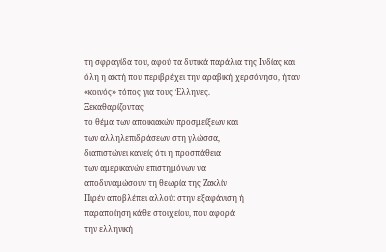τη σφραγίδα του, αφού τα δυτικά παράλια της Ινδίας και όλη η ακτή που περιβρέχει την αραβική χερσόνησο, ήταν «κοινός» τόπος για τους Έλληνες.
Ξεκαθαρίζοντας
το θέμα των αποικιακών προσμείξεων και
των αλληλεπιδράσεων στη γλώσσα,
διαπιστώνει κανείς ότι η προσπάθεια
των αμερικανών επιστημόνων να
αποδυναμώσουν τη θεωρία της Ζακλίν
Πιρέν αποβλέπει αλλού: στην εξαφάνιση ή
παραποίηση κάθε στοιχείου, που αφορά
την ελληνική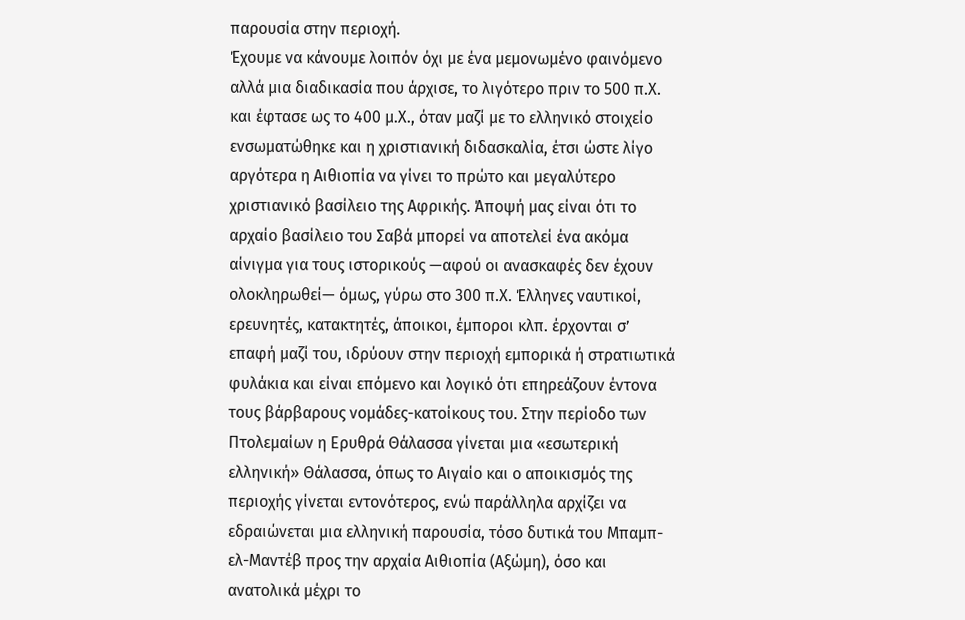παρουσία στην περιοχή.
Έχουμε να κάνουμε λοιπόν όχι με ένα μεμονωμένο φαινόμενο αλλά μια διαδικασία που άρχισε, το λιγότερο πριν το 500 π.Χ. και έφτασε ως το 400 μ.Χ., όταν μαζί με το ελληνικό στοιχείο ενσωματώθηκε και η χριστιανική διδασκαλία, έτσι ώστε λίγο αργότερα η Αιθιοπία να γίνει το πρώτο και μεγαλύτερο χριστιανικό βασίλειο της Αφρικής. Άποψή μας είναι ότι το αρχαίο βασίλειο του Σαβά μπορεί να αποτελεί ένα ακόμα αίνιγμα για τους ιστορικούς —αφού οι ανασκαφές δεν έχουν ολοκληρωθεί— όμως, γύρω στο 300 π.Χ. Έλληνες ναυτικοί, ερευνητές, κατακτητές, άποικοι, έμποροι κλπ. έρχονται σ’ επαφή μαζί του, ιδρύουν στην περιοχή εμπορικά ή στρατιωτικά φυλάκια και είναι επόμενο και λογικό ότι επηρεάζουν έντονα τους βάρβαρους νομάδες-κατοίκους του. Στην περίοδο των Πτολεμαίων η Ερυθρά Θάλασσα γίνεται μια «εσωτερική ελληνική» Θάλασσα, όπως το Αιγαίο και ο αποικισμός της περιοχής γίνεται εντονότερος, ενώ παράλληλα αρχίζει να εδραιώνεται μια ελληνική παρουσία, τόσο δυτικά του Μπαμπ-ελ-Μαντέβ προς την αρχαία Αιθιοπία (Αξώμη), όσο και ανατολικά μέχρι το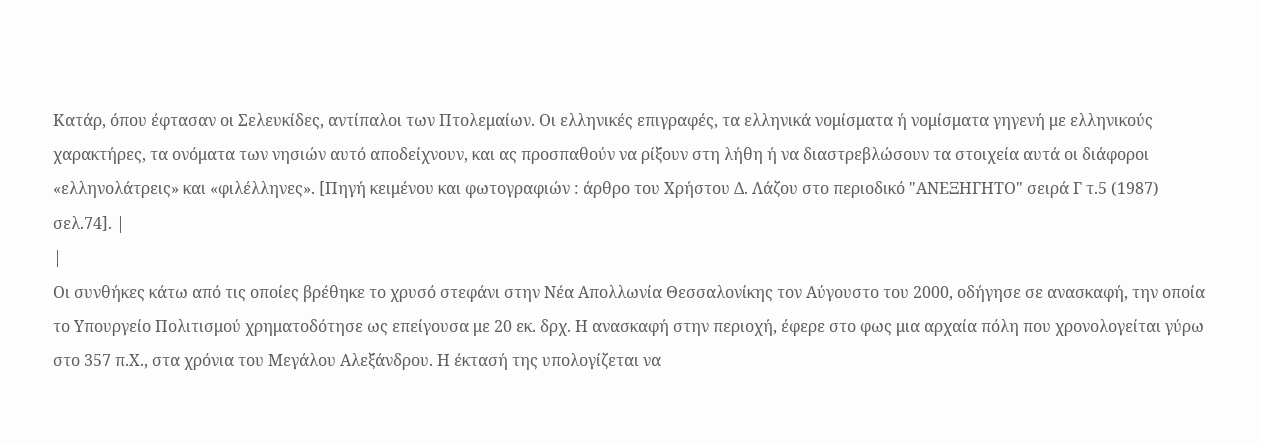Κατάρ, όπου έφτασαν οι Σελευκίδες, αντίπαλοι των Πτολεμαίων. Οι ελληνικές επιγραφές, τα ελληνικά νομίσματα ή νομίσματα γηγενή με ελληνικούς χαρακτήρες, τα ονόματα των νησιών αυτό αποδείχνουν, και ας προσπαθούν να ρίξουν στη λήθη ή να διαστρεβλώσουν τα στοιχεία αυτά οι διάφοροι «ελληνολάτρεις» και «φιλέλληνες». [Πηγή κειμένου και φωτογραφιών : άρθρο τoυ Χρήστου Δ. Λάζου στο περιοδικό "ΑΝΕΞΗΓΗΤΟ" σειρά Γ τ.5 (1987) σελ.74]. |
|
Οι συνθήκες κάτω από τις οποίες βρέθηκε το χρυσό στεφάνι στην Νέα Απολλωνία Θεσσαλονίκης τον Αύγουστο του 2000, οδήγησε σε ανασκαφή, την οποία το Υπουργείο Πολιτισμού χρηματοδότησε ως επείγουσα με 20 εκ. δρχ. Η ανασκαφή στην περιοχή, έφερε στο φως μια αρχαία πόλη που χρονολογείται γύρω στο 357 π.Χ., στα χρόνια του Μεγάλου Αλεξάνδρου. Η έκτασή της υπολογίζεται να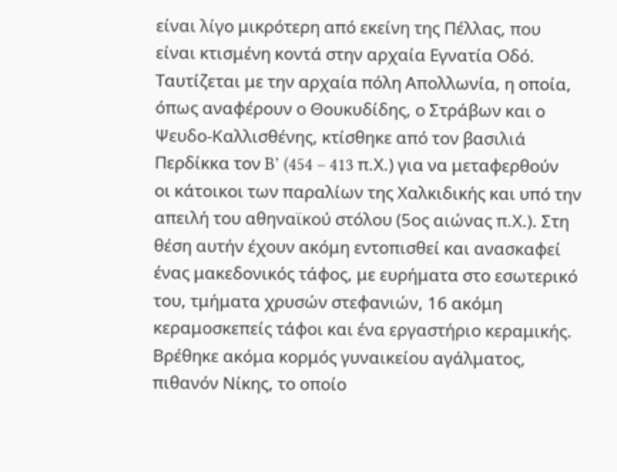είναι λίγο μικρότερη από εκείνη της Πέλλας, που είναι κτισμένη κοντά στην αρχαία Εγνατία Οδό. Ταυτίζεται με την αρχαία πόλη Απολλωνία, η οποία, όπως αναφέρουν ο Θουκυδίδης, ο Στράβων και ο Ψευδο-Καλλισθένης, κτίσθηκε από τον βασιλιά Περδίκκα τον B’ (454 – 413 π.Χ.) για να μεταφερθούν οι κάτοικοι των παραλίων της Χαλκιδικής και υπό την απειλή του αθηναϊκού στόλου (5ος αιώνας π.Χ.). Στη θέση αυτήν έχουν ακόμη εντοπισθεί και ανασκαφεί ένας μακεδονικός τάφος, με ευρήματα στο εσωτερικό του, τμήματα χρυσών στεφανιών, 16 ακόμη κεραμοσκεπείς τάφοι και ένα εργαστήριο κεραμικής. Βρέθηκε ακόμα κορμός γυναικείου αγάλματος, πιθανόν Νίκης, το οποίο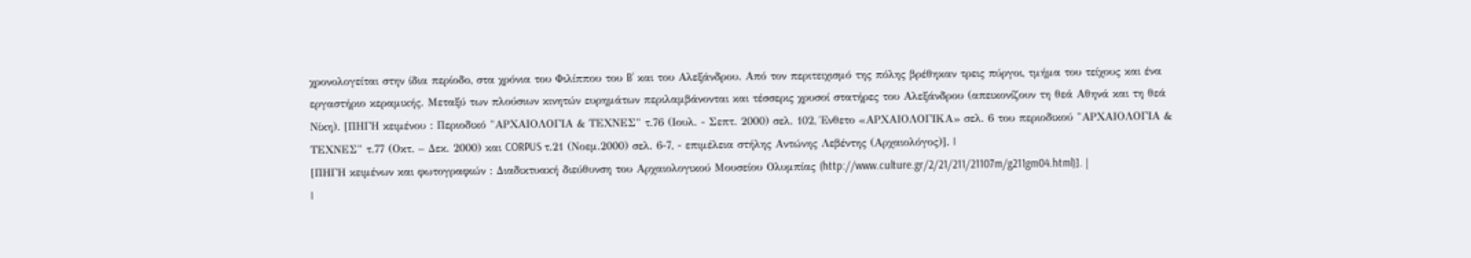χρονολογείται στην ίδια περίοδο, στα χρόνια του Φιλίππου του B’ και του Αλεξάνδρου. Από τον περιτειχισμό της πόλης βρέθηκαν τρεις πύργοι, τμήμα του τείχους και ένα εργαστήριο κεραμικής. Μεταξύ των πλούσιων κινητών ευρημάτων περιλαμβάνονται και τέσσερις χρυσοί στατήρες του Αλεξάνδρου (απεικονίζουν τη θεά Αθηνά και τη θεά Νίκη). [ΠΗΓΗ κειμένου : Περιοδικό "ΑΡΧΑΙΟΛΟΓΙΑ & ΤΕΧΝΕΣ" τ.76 (Ιουλ. - Σεπτ. 2000) σελ. 102, Ένθετο «ΑΡΧΑΙΟΛΟΓΙΚΑ» σελ. 6 του περιοδικού "ΑΡΧΑΙΟΛΟΓΙΑ & ΤΕΧΝΕΣ" τ.77 (Οκτ. – Δεκ. 2000) και CORPUS τ.21 (Νοεμ.2000) σελ. 6-7, - επιμέλεια στήλης Αντώνης Λεβέντης (Αρχαιολόγος)]. |
[ΠΗΓΗ κειμένων και φωτογραφιών : Διαδικτυακή διεύθυνση του Αρχαιολογικού Μουσείου Ολυμπίας (http://www.culture.gr/2/21/211/21107m/g211gm04.html)]. |
|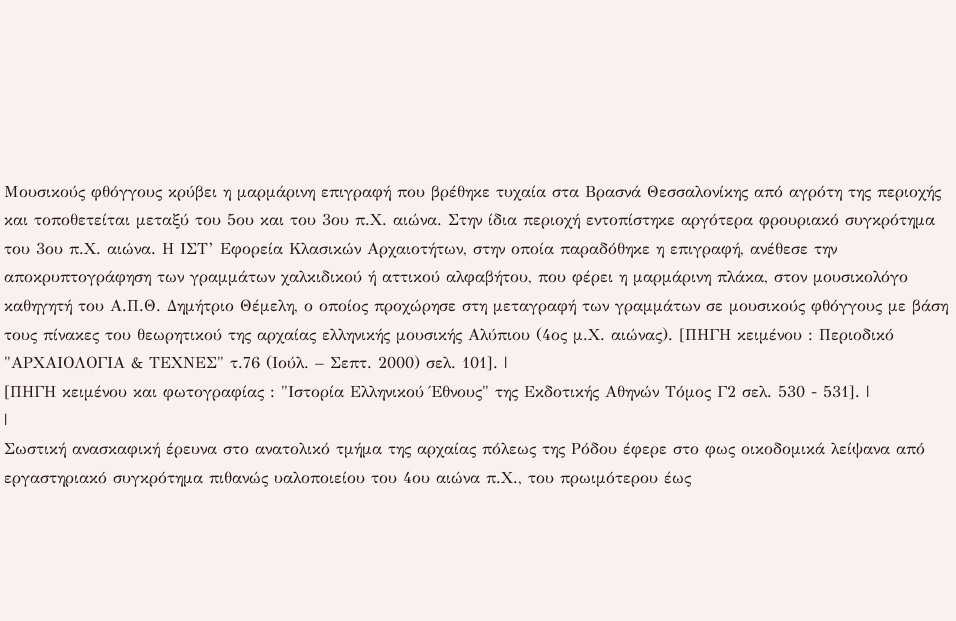Μουσικούς φθόγγους κρύβει η μαρμάρινη επιγραφή που βρέθηκε τυχαία στα Βρασνά Θεσσαλονίκης από αγρότη της περιοχής και τοποθετείται μεταξύ του 5ου και του 3ου π.Χ. αιώνα. Στην ίδια περιοχή εντοπίστηκε αργότερα φρουριακό συγκρότημα του 3ου π.Χ. αιώνα. Η ΙΣΤ’ Εφορεία Κλασικών Αρχαιοτήτων, στην οποία παραδόθηκε η επιγραφή, ανέθεσε την αποκρυπτογράφηση των γραμμάτων χαλκιδικού ή αττικού αλφαβήτου, που φέρει η μαρμάρινη πλάκα, στον μουσικολόγο καθηγητή του Α.Π.Θ. Δημήτριο Θέμελη, ο οποίος προχώρησε στη μεταγραφή των γραμμάτων σε μουσικούς φθόγγους με βάση τους πίνακες του θεωρητικού της αρχαίας ελληνικής μουσικής Αλύπιου (4ος μ.Χ. αιώνας). [ΠΗΓΗ κειμένου : Περιοδικό "ΑΡΧΑΙΟΛΟΓΙΑ & ΤΕΧΝΕΣ" τ.76 (Ιούλ. – Σεπτ. 2000) σελ. 101]. |
[ΠΗΓΗ κειμένου και φωτογραφίας : "Ιστορία Ελληνικού Έθνους" της Εκδοτικής Αθηνών Τόμος Γ2 σελ. 530 - 531]. |
|
Σωστική ανασκαφική έρευνα στο ανατολικό τμήμα της αρχαίας πόλεως της Ρόδου έφερε στο φως οικοδομικά λείψανα από εργαστηριακό συγκρότημα πιθανώς υαλοποιείου του 4ου αιώνα π.Χ., του πρωιμότερου έως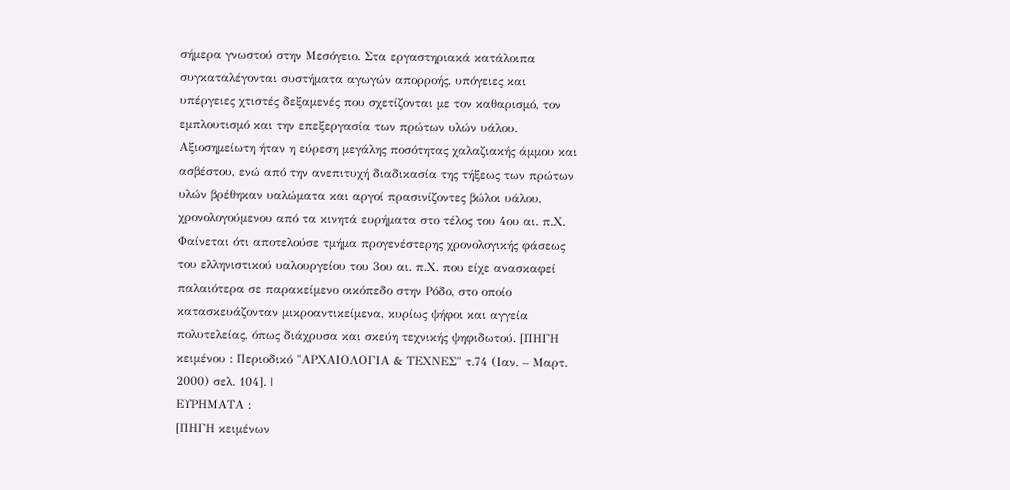σήμερα γνωστού στην Μεσόγειο. Στα εργαστηριακά κατάλοιπα συγκαταλέγονται συστήματα αγωγών απορροής, υπόγειες και υπέργειες χτιστές δεξαμενές που σχετίζονται με τον καθαρισμό, τον εμπλουτισμό και την επεξεργασία των πρώτων υλών υάλου. Αξιοσημείωτη ήταν η εύρεση μεγάλης ποσότητας χαλαζιακής άμμου και ασβέστου, ενώ από την ανεπιτυχή διαδικασία της τήξεως των πρώτων υλών βρέθηκαν υαλώματα και αργοί πρασινίζοντες βώλοι υάλου, χρονολογούμενου από τα κινητά ευρήματα στο τέλος του 4ου αι. π.Χ. Φαίνεται ότι αποτελούσε τμήμα προγενέστερης χρονολογικής φάσεως του ελληνιστικού υαλουργείου του 3ου αι. π.Χ. που είχε ανασκαφεί παλαιότερα σε παρακείμενο οικόπεδο στην Ρόδο, στο οποίο κατασκευάζονταν μικροαντικείμενα, κυρίως ψήφοι και αγγεία πολυτελείας, όπως διάχρυσα και σκεύη τεχνικής ψηφιδωτού. [ΠΗΓΗ κειμένου : Περιοδικό "ΑΡΧΑΙΟΛΟΓΙΑ & ΤΕΧΝΕΣ" τ.74 (Ιαν. – Μαρτ. 2000) σελ. 104]. |
ΕΥΡΗΜΑΤΑ :
[ΠΗΓΗ κειμένων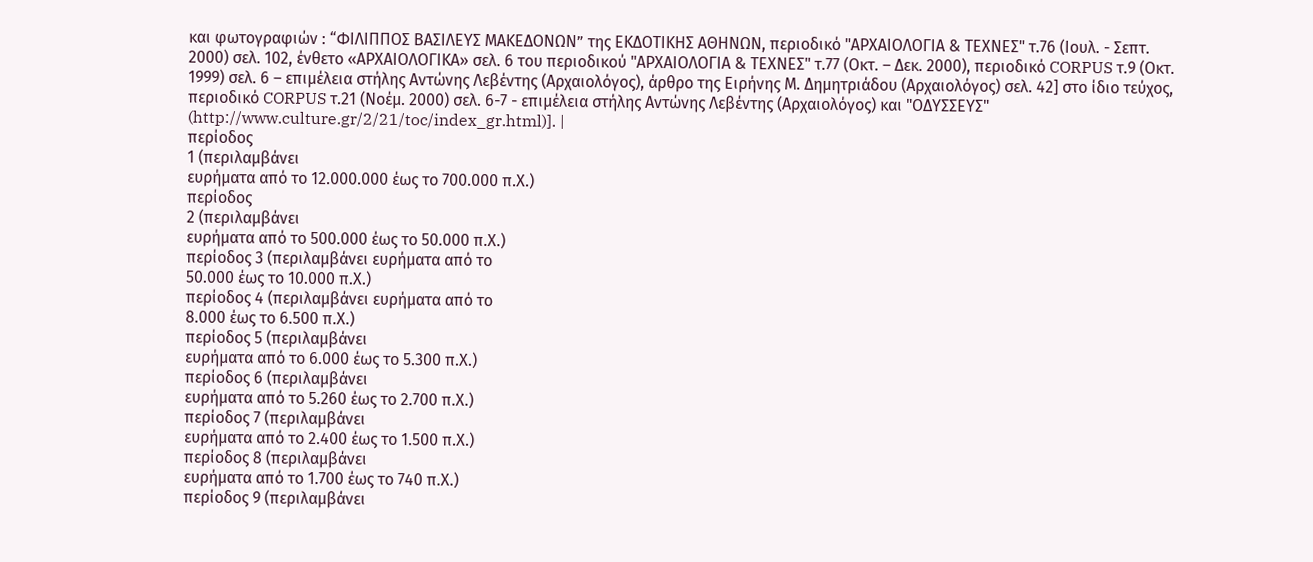και φωτογραφιών : “ΦΙΛΙΠΠΟΣ ΒΑΣΙΛΕΥΣ ΜΑΚΕΔΟΝΩΝ” της ΕΚΔΟΤΙΚΗΣ ΑΘΗΝΩΝ, περιοδικό "ΑΡΧΑΙΟΛΟΓΙΑ & ΤΕΧΝΕΣ" τ.76 (Ιουλ. - Σεπτ. 2000) σελ. 102, ένθετο «ΑΡΧΑΙΟΛΟΓΙΚΑ» σελ. 6 του περιοδικού "ΑΡΧΑΙΟΛΟΓΙΑ & ΤΕΧΝΕΣ" τ.77 (Οκτ. – Δεκ. 2000), περιοδικό CORPUS τ.9 (Οκτ. 1999) σελ. 6 – επιμέλεια στήλης Αντώνης Λεβέντης (Αρχαιολόγος), άρθρο της Ειρήνης Μ. Δημητριάδου (Αρχαιολόγος) σελ. 42] στο ίδιο τεύχος, περιοδικό CORPUS τ.21 (Νοέμ. 2000) σελ. 6-7 - επιμέλεια στήλης Αντώνης Λεβέντης (Αρχαιολόγος) και "ΟΔΥΣΣΕΥΣ" (http://www.culture.gr/2/21/toc/index_gr.html)]. |
περίοδος
1 (περιλαμβάνει
ευρήματα από το 12.000.000 έως το 700.000 π.Χ.)
περίοδος
2 (περιλαμβάνει
ευρήματα από το 500.000 έως το 50.000 π.Χ.)
περίοδος 3 (περιλαμβάνει ευρήματα από το
50.000 έως το 10.000 π.Χ.)
περίοδος 4 (περιλαμβάνει ευρήματα από το
8.000 έως το 6.500 π.Χ.)
περίοδος 5 (περιλαμβάνει
ευρήματα από το 6.000 έως το 5.300 π.Χ.)
περίοδος 6 (περιλαμβάνει
ευρήματα από το 5.260 έως το 2.700 π.Χ.)
περίοδος 7 (περιλαμβάνει
ευρήματα από το 2.400 έως το 1.500 π.Χ.)
περίοδος 8 (περιλαμβάνει
ευρήματα από το 1.700 έως το 740 π.Χ.)
περίοδος 9 (περιλαμβάνει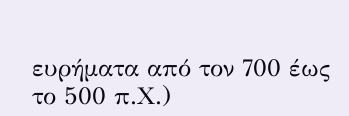ευρήματα από τον 700 έως το 500 π.Χ.)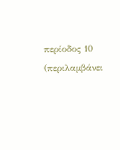περίοδος 10 (περιλαμβάνει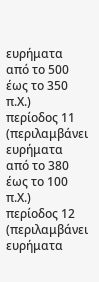ευρήματα από το 500 έως το 350 π.Χ.)
περίοδος 11 (περιλαμβάνει
ευρήματα από το 380 έως το 100 π.Χ.)
περίοδος 12 (περιλαμβάνει
ευρήματα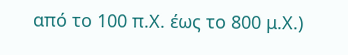από το 100 π.Χ. έως το 800 μ.Χ.)